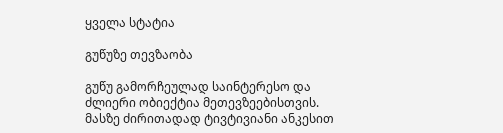ყველა სტატია

გუწუზე თევზაობა

გუწუ გამორჩეულად საინტერესო და ძლიერი ობიექტია მეთევზეებისთვის. მასზე ძირითადად ტივტივიანი ანკესით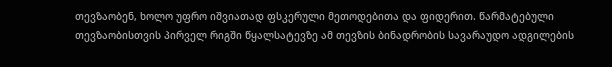თევზაობენ, ხოლო უფრო იშვიათად ფსკერული მეთოდებითა და ფიდერით. წარმატებული თევზაობისთვის პირველ რიგში წყალსატევზე ამ თევზის ბინადრობის სავარაუდო ადგილების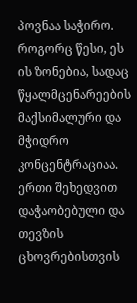პოვნაა საჭირო. როგორც წესი, ეს ის ზონებია, სადაც წყალმცენარეების მაქსიმალური და მჭიდრო კონცენტრაციაა. ერთი შეხედვით დაჭაობებული და თევზის ცხოვრებისთვის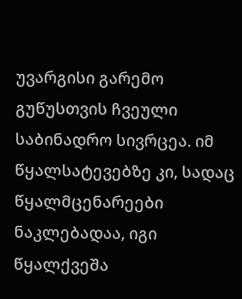უვარგისი გარემო გუწუსთვის ჩვეული საბინადრო სივრცეა. იმ წყალსატევებზე კი, სადაც წყალმცენარეები ნაკლებადაა, იგი წყალქვეშა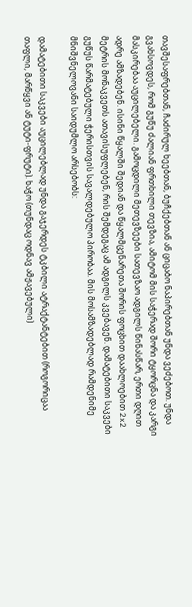თავშესაფრებთან, ჩაძირულ ხეებთან, ბუჩქებთან ან ციცაბო ნაპირებთან უნდა ვეძებოთ. უნდა გვახსოვდეს, რომ გუწუ ძალიან ფრთხილი თევზია, ამიტომ მის საჭერად შორი ტყორცნა და კარგი მასკირებაა აუცილებელი. გამოცდილი მეთევზეები სათევზაო ადგილს წინასწარ, ერთი დღით ადრე ამზადებენ. ისინი წყალში შედიან და წყალმცენარეთა შორის ფოცხით დაახლოებით 2x2 მეტრის მონაკვეთს ათავისუფლებენ, რის შემდეგაც ამ ადგილს კვებავენ. დამატებითი საკვები გუწუს წარმატებული ჭერისთვის სავალდებულო პირობაა. მის მოსამზადებლად რამდენიმე მნიშვნელოვანი საიდუმლო არსებობს:

დამატებითი საკვები აუცილებლად უნდა გაჯერდეს ტკბილი ატრაქტანტებით (როგორიცაა თაფლი, მარწყვი ან ტუტი-ფრუტი). ხაჭო (თუნდაც ოდნავ ამჟავებული)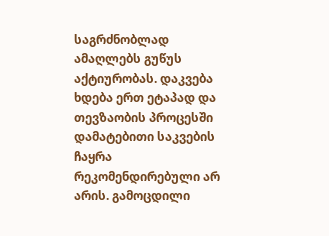საგრძნობლად ამაღლებს გუწუს აქტიურობას. დაკვება ხდება ერთ ეტაპად და თევზაობის პროცესში დამატებითი საკვების ჩაყრა რეკომენდირებული არ არის. გამოცდილი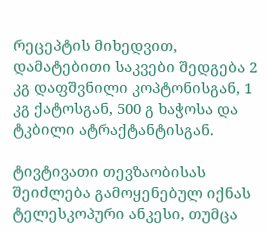რეცეპტის მიხედვით, დამატებითი საკვები შედგება 2 კგ დაფშვნილი კოპტონისგან, 1 კგ ქატოსგან, 500 გ ხაჭოსა და ტკბილი ატრაქტანტისგან.

ტივტივათი თევზაობისას შეიძლება გამოყენებულ იქნას ტელესკოპური ანკესი, თუმცა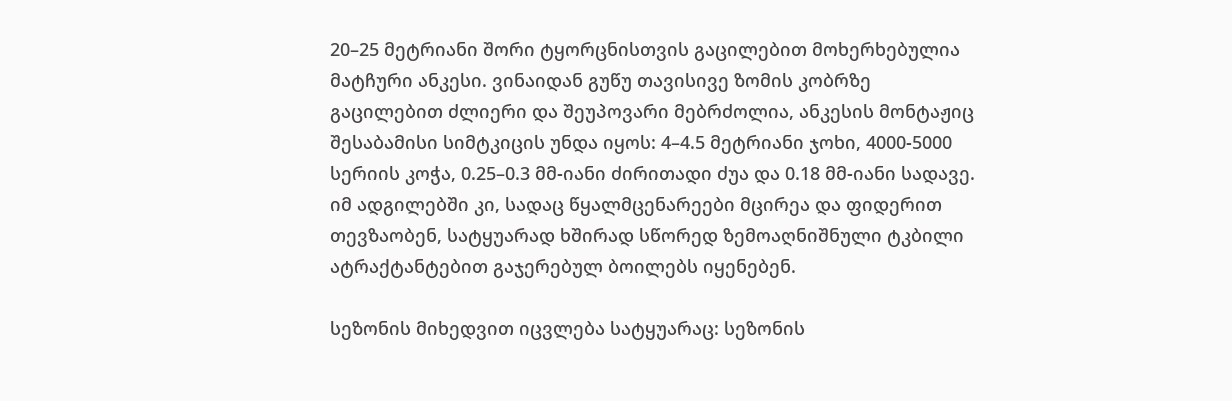20–25 მეტრიანი შორი ტყორცნისთვის გაცილებით მოხერხებულია მატჩური ანკესი. ვინაიდან გუწუ თავისივე ზომის კობრზე გაცილებით ძლიერი და შეუპოვარი მებრძოლია, ანკესის მონტაჟიც შესაბამისი სიმტკიცის უნდა იყოს: 4–4.5 მეტრიანი ჯოხი, 4000-5000 სერიის კოჭა, 0.25–0.3 მმ-იანი ძირითადი ძუა და 0.18 მმ-იანი სადავე. იმ ადგილებში კი, სადაც წყალმცენარეები მცირეა და ფიდერით თევზაობენ, სატყუარად ხშირად სწორედ ზემოაღნიშნული ტკბილი ატრაქტანტებით გაჯერებულ ბოილებს იყენებენ.

სეზონის მიხედვით იცვლება სატყუარაც: სეზონის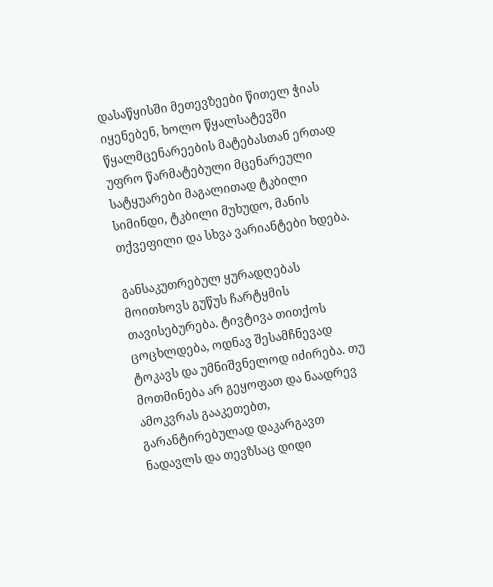დასაწყისში მეთევზეები წითელ ჭიას იყენებენ, ხოლო წყალსატევში წყალმცენარეების მატებასთან ერთად უფრო წარმატებული მცენარეული სატყუარები მაგალითად ტკბილი სიმინდი, ტკბილი მუხუდო, მანის თქვეფილი და სხვა ვარიანტები ხდება.

განსაკუთრებულ ყურადღებას მოითხოვს გუწუს ჩარტყმის თავისებურება. ტივტივა თითქოს ცოცხლდება, ოდნავ შესამჩნევად ტოკავს და უმნიშვნელოდ იძირება. თუ მოთმინება არ გეყოფათ და ნაადრევ ამოკვრას გააკეთებთ, გარანტირებულად დაკარგავთ ნადავლს და თევზსაც დიდი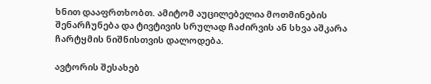ხნით დააფრთხობთ. ამიტომ აუცილებელია მოთმინების შენარჩუნება და ტივტივის სრულად ჩაძირვის ან სხვა აშკარა ჩარტყმის ნიშნისთვის დალოდება.

ავტორის შესახებ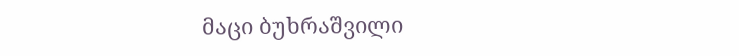მაცი ბუხრაშვილი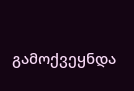გამოქვეყნდა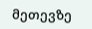მეთევზე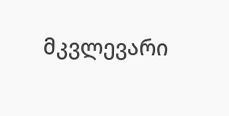მკვლევარი